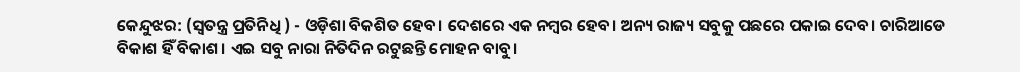କେନ୍ଦୁଝର: (ସ୍ଵତନ୍ତ୍ର ପ୍ରତିନିଧି ) - ଓଡ଼ିଶା ବିକଶିତ ହେବ। ଦେଶରେ ଏକ ନମ୍ବର ହେବ। ଅନ୍ୟ ରାଜ୍ୟ ସବୁକୁ ପଛରେ ପକାଇ ଦେବ। ଚାରିଆଡେ ବିକାଶ ହିଁ ବିକାଶ। ଏଇ ସବୁ ନାରା ନିତିଦିନ ରଟୁଛନ୍ତି ମୋହନ ବାବୁ।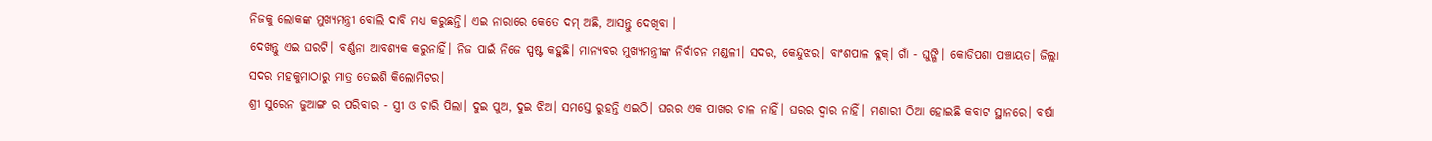ନିଜକୁ ଲୋକଙ୍କ ମୁଖ୍ୟମନ୍ତ୍ରୀ ବୋଲି ଦାବି ମଧ୍ୟ କରୁଛନ୍ତି। ଏଇ ନାରାରେ କେତେ ଦମ୍ ଅଛି, ଆସନ୍ତୁ ଦେଖିବା ।
ଦେଖନ୍ତୁ ଏଇ ଘରଟି। ବର୍ଣ୍ଣନା ଆବଶ୍ୟକ କରୁନାହିଁ। ନିଜ ପାଇଁ ନିଜେ ସ୍ପଷ୍ଟ କହୁଛି। ମାନ୍ୟବର ମୁଖ୍ୟମନ୍ତ୍ରୀଙ୍କ ନିର୍ବାଚନ ମଣ୍ଡଳୀ। ସଦର, କେନ୍ଦୁଝର। ବାଂଶପାଳ ବ୍ଳକ୍। ଗାଁ - ଘୁଙ୍ଗି। କୋଡିପଶା ପଞ୍ଚାୟତ। ଜିଲ୍ଲା ସଦର ମହକୁମାଠାରୁ ମାତ୍ର ତେଇଶି କିଲୋମିଟର।
ଶ୍ରୀ ସୁରେନ ଜୁଆଙ୍ଗ ର ପରିବାର - ସ୍ତ୍ରୀ ଓ ଚାରି ପିଲା। ଦୁଇ ପୁଅ, ଦୁଇ ଝିଅ। ସମସ୍ତେ ରୁହନ୍ତି ଏଇଠି। ଘରର ଏକ ପାଖର ଚାଳ ନାହିଁ। ଘରର ଦ୍ଵାର ନାହିଁ। ମଶାରୀ ଠିଆ ହୋଇଛି କବାଟ ସ୍ଥାନରେ। ବର୍ଷା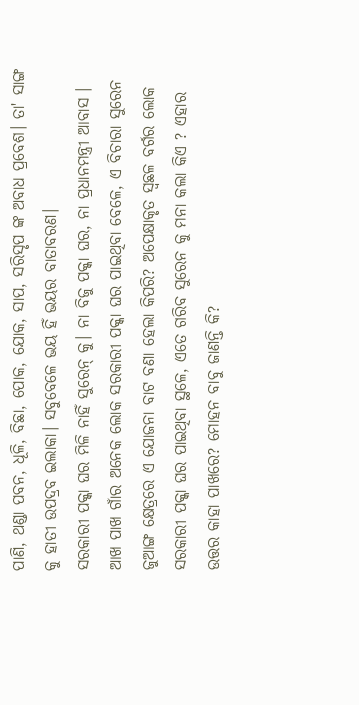ପାଣି, ଥଣ୍ଡା ପବନ, ଧୂଳି, ବିଛା, ପୋକ, ଯୋକ, ସାପ, ସରିସୃପ ଙ୍କ ଅବାଧ ପ୍ରବେଶ। ତା' ସାଙ୍ଗ କୁ ହାତୀ ଉପଦ୍ରବ ଇଲାକା। ସବୁବେଳେ ଭୟ ହିଁ ଭୟର ବାତାବରଣ।
ସରକାରୀ ପକ୍କା ଘର ମିଳି ନାହିଁ ସୁରେନ୍ କୁ। ନା ବିଜୁ ପକ୍କା ଘର, ନା ପ୍ରଧାନମନ୍ତ୍ରୀ ଆବାସ । ଆଖ ପାଖ ଗାଁର ଅନେକ ଲୋକ ସରକାରୀ ପକ୍କା ଘର ପାଇଥିବା ବେଳେ, ଏ ବିଚାରା ସୁରେନ ଜୁଆଙ୍ଗ କ୍ଷେତ୍ରରେ ଏ ଯୋଜନା ବାଟ ବଣା ହେଲା କିପରି? ଅପେକ୍ଷାକୃତ ସ୍ଵଛଳ ବର୍ଗର ଲୋକ ସରକାରୀ ପକ୍କା ଘର ପାଇଥିବା ସ୍ଥଳେ, ଏତେ ଗରିବ ସୁରେନ କୁ ମନା କଲା କିଏ ? ଏହାର ଉତ୍ତର କାହା ପାଖରେ? ମୋହନ ବାବୁ ଜାଣନ୍ତି କି?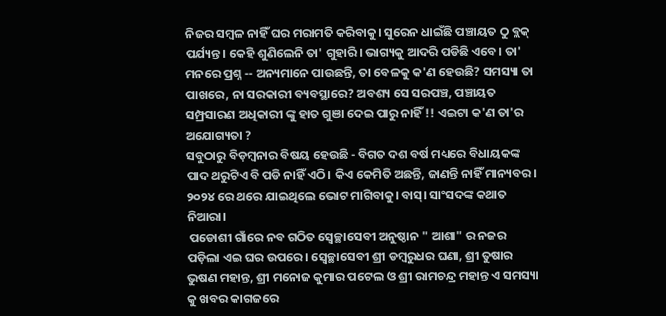ନିଜର ସମ୍ବଳ ନାହିଁ ଘର ମରାମତି କରିବାକୁ। ସୁରେନ ଧାଇଁଛି ପଞ୍ଚାୟତ ଠୁ ବ୍ଲକ୍ ପର୍ଯ୍ୟନ୍ତ। କେହି ଶୁଣିଲେନି ତା' ଗୁହାରି। ଭାଗ୍ୟକୁ ଆଦରି ପଡିଛି ଏବେ। ତା' ମନରେ ପ୍ରଶ୍ନ -- ଅନ୍ୟମାନେ ପାଉଛନ୍ତି, ତା ବେଳକୁ କ'ଣ ହେଉଛି? ସମସ୍ୟା ତା ପାଖରେ, ନା ସରକାରୀ ବ୍ୟବସ୍ଥାରେ? ଅବଶ୍ୟ ସେ ସରପଞ୍ଚ, ପଞ୍ଚାୟତ ସମ୍ପ୍ରସାରଣ ଅଧିକାରୀ ଙ୍କୁ ହାତ ଗୁଞା ଦେଇ ପାରୁ ନାହିଁ !! ଏଇଟା କ'ଣ ତା'ର ଅଯୋଗ୍ୟତା ?
ସବୁଠାରୁ ବିଡ଼ମ୍ବନାର ବିଷୟ ହେଉଛି - ବିଗତ ଦଶ ବର୍ଷ ମଧ୍ୟରେ ବିଧାୟକଙ୍କ ପାଦ ଥରୁଟିଏ ବି ପଡି ନାହିଁ ଏଠି। କିଏ କେମିତି ଅଛନ୍ତି, ଜାଣନ୍ତି ନାହିଁ ମାନ୍ୟବର। ୨୦୨୪ ରେ ଥରେ ଯାଇଥିଲେ ଭୋଟ ମାଗିବାକୁ। ବାସ୍। ସାଂସଦଙ୍କ କଥାତ ନିଆରା।
 ପଡୋଶୀ ଗାଁରେ ନବ ଗଠିତ ସ୍ଵେଚ୍ଛାସେବୀ ଅନୁଷ୍ଠାନ " ଆଶା" ର ନଜର ପଡ଼ିଲା ଏଇ ଘର ଉପରେ। ସ୍ଵେଚ୍ଛାସେବୀ ଶ୍ରୀ ଡମ୍ବରୁଧର ଘଣା, ଶ୍ରୀ ତୁଷାର ଭୁଷଣ ମହାନ୍ତ, ଶ୍ରୀ ମନୋଜ କୁମାର ପଟେଲ ଓ ଶ୍ରୀ ରାମଚନ୍ଦ୍ର ମହାନ୍ତ ଏ ସମସ୍ୟା କୁ ଖବର କାଗଜରେ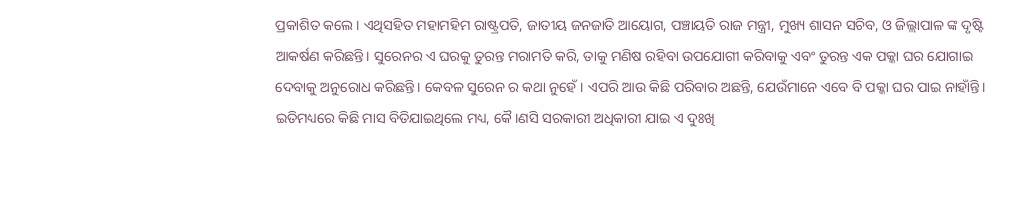ପ୍ରକାଶିତ କଲେ। ଏଥିସହିତ ମହାମହିମ ରାଷ୍ଟ୍ରପତି, ଜାତୀୟ ଜନଜାତି ଆୟୋଗ, ପଞ୍ଚାୟତି ରାଜ ମନ୍ତ୍ରୀ, ମୁଖ୍ୟ ଶାସନ ସଚିବ, ଓ ଜିଲ୍ଲାପାଳ ଙ୍କ ଦୃଷ୍ଟି ଆକର୍ଷଣ କରିଛନ୍ତି। ସୁରେନର ଏ ଘରକୁ ତୁରନ୍ତ ମରାମତି କରି, ତାକୁ ମଣିଷ ରହିବା ଉପଯୋଗୀ କରିବାକୁ ଏବଂ ତୁରନ୍ତ ଏକ ପକ୍କା ଘର ଯୋଗାଇ ଦେବାକୁ ଅନୁରୋଧ କରିଛନ୍ତି। କେବଳ ସୁରେନ ର କଥା ନୁହେଁ। ଏପରି ଆଉ କିଛି ପରିବାର ଅଛନ୍ତି, ଯେଉଁମାନେ ଏବେ ବି ପକ୍କା ଘର ପାଇ ନାହାଁନ୍ତି।
ଇତିମଧ୍ୟରେ କିଛି ମାସ ବିତିଯାଇଥିଲେ ମଧ୍ୟ, କୈ।ଣସି ସରକାରୀ ଅଧିକାରୀ ଯାଇ ଏ ଦୁଃଖି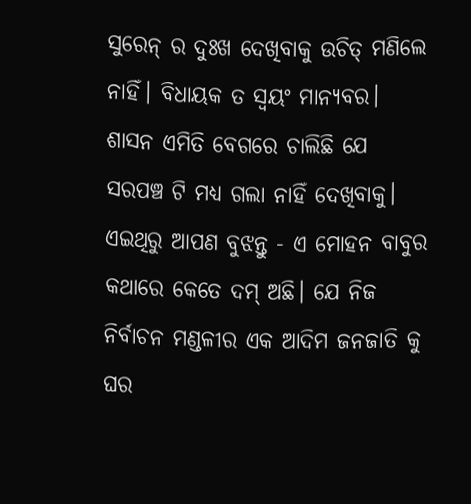ସୁରେନ୍ ର ଦୁଃଖ ଦେଖିବାକୁ ଉଚିତ୍ ମଣିଲେ ନାହିଁ। ବିଧାୟକ ତ ସ୍ଵୟଂ ମାନ୍ୟବର। ଶାସନ ଏମିତି ବେଗରେ ଚାଲିଛି ଯେ ସରପଞ୍ଚ ଟି ମଧ୍ୟ ଗଲା ନାହିଁ ଦେଖିବାକୁ। ଏଇଥିରୁ ଆପଣ ବୁଝନ୍ତୁ - ଏ ମୋହନ ବାବୁର କଥାରେ କେତେ ଦମ୍ ଅଛି। ଯେ ନିଜ ନିର୍ବାଚନ ମଣ୍ଡଳୀର ଏକ ଆଦିମ ଜନଜାତି କୁ ଘର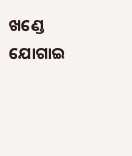ଖଣ୍ଡେ ଯୋଗାଇ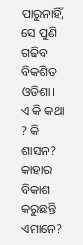ପାରୁନାହିଁ, ସେ ପୁଣି ଗଢିବ ବିକଶିତ ଓଡିଶା। ଏ କି କଥା ? କି ଶାସନ? କାହାର ବିକାଶ କରୁଛନ୍ତି ଏମାନେ?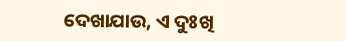ଦେଖାଯାଉ, ଏ ଦୁଃଖି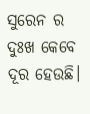ସୁରେନ ର ଦୁଃଖ କେବେ ଦୂର ହେଉଛି।